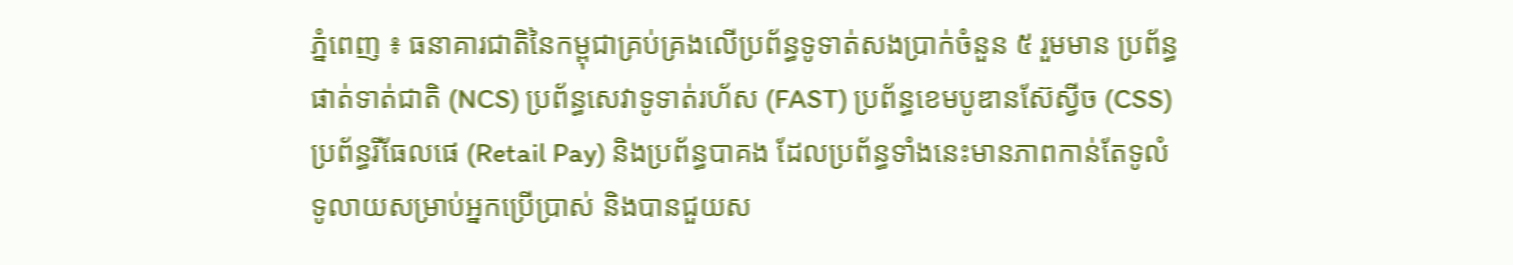ភ្នំពេញ ៖ ធនាគារជាតិនៃកម្ពុជាគ្រប់គ្រងលើប្រព័ន្ធទូទាត់សងប្រាក់ចំនួន ៥ រួមមាន ប្រព័ន្ធផាត់ទាត់ជាតិ (NCS) ប្រព័ន្ធសេវាទូទាត់រហ័ស (FAST) ប្រព័ន្ធខេមបូឌានស៊ែស្វីច (CSS) ប្រព័ន្ធរីធែលផេ (Retail Pay) និងប្រព័ន្ធបាគង ដែលប្រព័ន្ធទាំងនេះមានភាពកាន់តែទូលំទូលាយសម្រាប់អ្នកប្រើប្រាស់ និងបានជួយស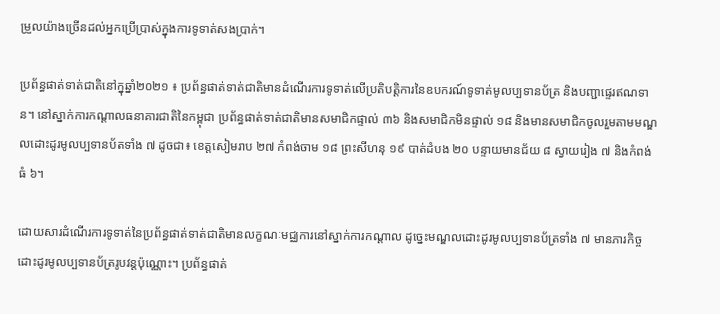ម្រួលយ៉ាងច្រើនដល់អ្នកប្រើប្រាស់ក្នុងការទូទាត់សងប្រាក់។

ប្រព័ន្ធផាត់ទាត់ជាតិនៅក្នុឆ្នាំ២០២១ ៖ ប្រព័ន្ធផាត់ទាត់ជាតិមានដំណើរការទូទាត់លើប្រតិបត្តិការនៃឧបករណ៍ទូទាត់មូលប្បទានប័ត្រ និងបញ្ជាផ្ទេរឥណទាន។ នៅស្នាក់ការកណ្តាលធនាគារជាតិនៃកម្ពុជា ប្រព័ន្ធផាត់ទាត់ជាតិមានសមាជិកផ្ទាល់ ៣៦ និងសមាជិកមិនផ្ទាល់ ១៨ និងមានសមាជិកចូលរួមតាមមណ្ឌលដោះដូរមូលប្បទានប័តទាំង ៧ ដូចជា៖ ខេត្តសៀមរាប ២៧ កំពង់ចាម ១៨ ព្រះសីហនុ ១៩ បាត់ដំបង ២០ បន្ទាយមានជ័យ ៨ ស្វាយរៀង ៧ និងកំពង់ធំ ៦។

ដោយសារដំណើរការទូទាត់នៃប្រព័ន្ធផាត់ទាត់ជាតិមានលក្ខណៈមជ្ឈការនៅស្នាក់ការកណ្ដាល ដូច្នេះមណ្ឌលដោះដូរមូលប្បទានប័ត្រទាំង ៧ មានភារកិច្ចដោះដូរមូលប្បទានប័ត្ររូបវន្តប៉ុណ្ណោះ។ ប្រព័ន្ធផាត់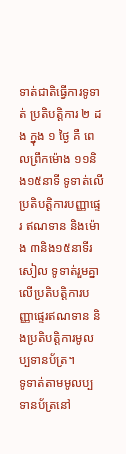ទាត់ជាតិធ្វើការទូទាត់ ប្រតិបត្តិការ ២ ដង ក្នុង ១ ថ្ងៃ គឺ ពេលព្រឹកម៉ោង ១១និង១៥នាទី ទូទាត់លើប្រតិបត្តិការបញ្ញាផ្ទេរ ឥណទាន និងម៉ោង ៣និង១៥នាទីរសៀល ទូទាត់រួមគ្នាលើប្រតិបត្តិការបញ្ញាផ្ទេរឥណទាន និងប្រតិបត្តិការមូលប្បទានប័ត្រ។
ទូទាត់តាមមូលប្បទានប័ត្រនៅ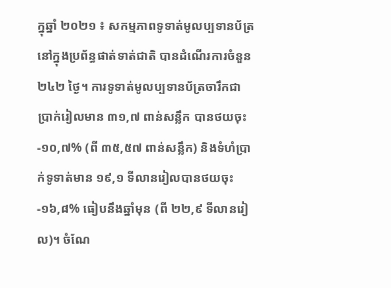ក្នុឆ្នាំ ២០២១ ៖ សកម្មភាពទូទាត់មូលប្បទានប័ត្រនៅក្នុងប្រព័ន្ធផាត់ទាត់ជាតិ បានដំណើរការចំនួន ២៤២ ថ្ងៃ។ ការទូទាត់មូលប្បទានប័ត្រចារឹកជាប្រាក់រៀលមាន ៣១,៧ ពាន់សន្លឹក បានថយចុះ -១០,៧% (ពី ៣៥,៥៧ ពាន់សន្លឹក) និងទំហំប្រាក់ទូទាត់មាន ១៩,១ ទីលានរៀលបានថយចុះ -១៦,៨% ធៀបនឹងឆ្នាំមុន (ពី ២២,៩ ទីលានរៀល)។ ចំណែ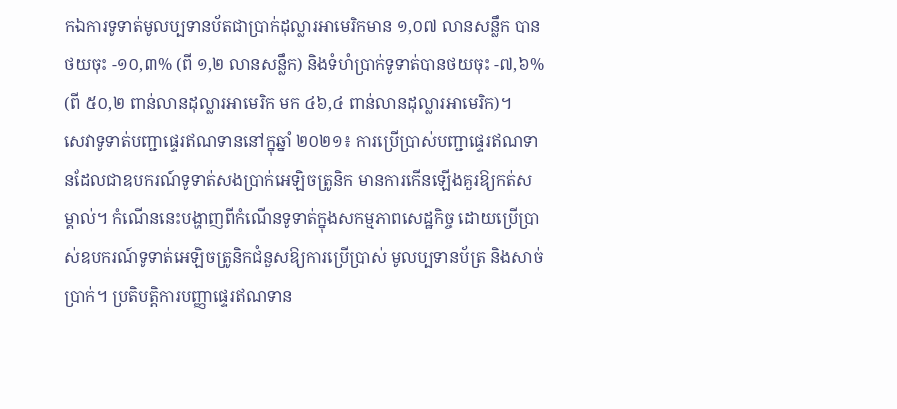កឯការទូទាត់មូលប្បទានប័តជាប្រាក់ដុល្លារអាមេរិកមាន ១,០៧ លានសន្លឹក បានថយចុះ -១០,៣% (ពី ១,២ លានសន្លឹក) និងទំហំប្រាក់ទូទាត់បានថយចុះ -៧,៦% (ពី ៥០,២ ពាន់លានដុល្លារអាមេរិក មក ៤៦,៤ ពាន់លានដុល្លារអាមេរិក)។
សេវាទូទាត់បញ្ជាផ្ទេរឥណទាននៅក្នុឆ្នាំ ២០២១៖ ការប្រើប្រាស់បញ្ជាផ្ទេរឥណទានដែលជាឧបករណ៍ទូទាត់សងប្រាក់អេឡិចត្រូនិក មានការកើនឡើងគួរឱ្យកត់សម្គាល់។ កំណើននេះបង្ហាញពីកំណើនទូទាត់ក្នុងសកម្មភាពសេដ្ឋកិច្ច ដោយប្រើប្រាស់ឧបករណ៍ទូទាត់អេឡិចត្រូនិកជំនួសឱ្យការប្រើប្រាស់ មូលប្បទានប័ត្រ និងសាច់ប្រាក់។ ប្រតិបត្តិការបញ្ញាផ្ទេរឥណទាន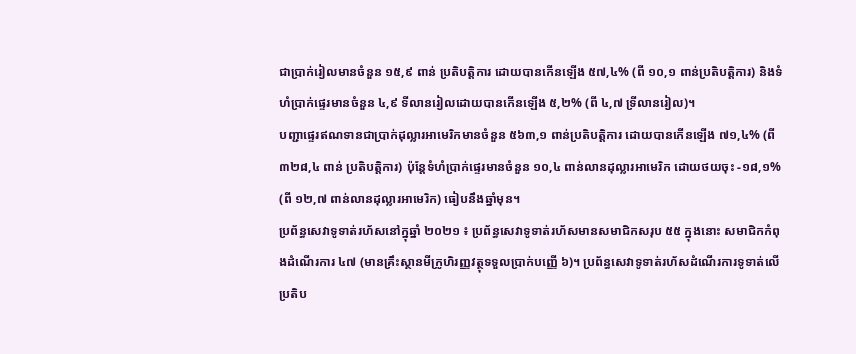ជាប្រាក់រៀលមានចំនួន ១៥,៩ ពាន់ ប្រតិបត្តិការ ដោយបានកើនឡើង ៥៧,៤% (ពី ១០,១ ពាន់ប្រតិបត្តិការ) និងទំហំប្រាក់ផ្ទេរមានចំនួន ៤,៩ ទីលានរៀលដោយបានកើនឡើង ៥,២% (ពី ៤,៧ ទ្រីលានរៀល)។
បញ្ជាផ្ទេរឥណទានជាប្រាក់ដុល្លារអាមេរិកមានចំនួន ៥៦៣,១ ពាន់ប្រតិបត្តិការ ដោយបានកើនឡើង ៧១,៤% (ពី ៣២៨,៤ ពាន់ ប្រតិបត្តិការ) ប៉ុន្តែទំហំប្រាក់ផ្ទេរមានចំនួន ១០,៤ ពាន់លានដុល្លារអាមេរិក ដោយថយចុះ -១៨,១% (ពី ១២,៧ ពាន់លានដុល្លារអាមេរិក) ធៀបនឹងឆ្នាំមុន។
ប្រព័ន្ធសេវាទូទាត់រហ័សនៅក្នុឆ្នាំ ២០២១ ៖ ប្រព័ន្ធសេវាទូទាត់រហ័សមានសមាជិកសរុប ៥៥ ក្នុងនោះ សមាជិកកំពុងដំណើរការ ៤៧ (មានគ្រឹះស្ថានមីក្រូហិរញ្ញវត្ថុទទួលប្រាក់បញ្ញើ ៦)។ ប្រព័ន្ធសេវាទូទាត់រហ័សដំណើរការទូទាត់លើប្រតិប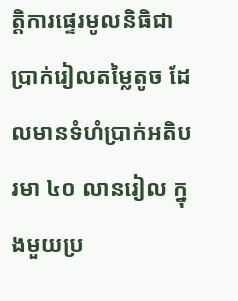ត្តិការផ្ទេរមូលនិធិជាប្រាក់រៀលតម្លៃតូច ដែលមានទំហំប្រាក់អតិបរមា ៤០ លានរៀល ក្នុងមួយប្រ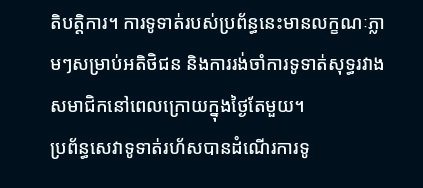តិបត្តិការ។ ការទូទាត់របស់ប្រព័ន្ធនេះមានលក្ខណៈភ្លាមៗសម្រាប់អតិថិជន និងការរង់ចាំការទូទាត់សុទ្ធរវាងសមាជិកនៅពេលក្រោយក្នុងថ្ងៃតែមួយ។
ប្រព័ន្ធសេវាទូទាត់រហ័សបានដំណើរការទូ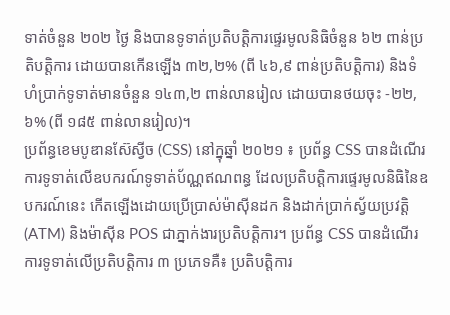ទាត់ចំនួន ២០២ ថ្ងៃ និងបានទូទាត់ប្រតិបត្តិការផ្ទេរមូលនិធិចំនួន ៦២ ពាន់ប្រតិបត្តិការ ដោយបានកើនឡើង ៣២,២% (ពី ៤៦,៩ ពាន់ប្រតិបត្តិការ) និងទំហំប្រាក់ទូទាត់មានចំនួន ១៤៣,២ ពាន់លានរៀល ដោយបានថយចុះ -២២,៦% (ពី ១៨៥ ពាន់លានរៀល)។
ប្រព័ន្ធខេមបូឌានស៊ែស្វីច (CSS) នៅក្នុឆ្នាំ ២០២១ ៖ ប្រព័ន្ធ CSS បានដំណើរការទូទាត់លើឧបករណ៍ទូទាត់ប័ណ្ណឥណពន្ធ ដែលប្រតិបត្តិការផ្ទេរមូលនិធិនៃឧបករណ៍នេះ កើតឡើងដោយប្រើប្រាស់ម៉ាស៊ីនដក និងដាក់ប្រាក់ស្វ័យប្រវត្តិ (ATM) និងម៉ាស៊ីន POS ជាភ្នាក់ងារប្រតិបត្តិការ។ ប្រព័ន្ធ CSS បានដំណើរការទូទាត់លើប្រតិបត្តិការ ៣ ប្រភេទគឺ៖ ប្រតិបត្តិការ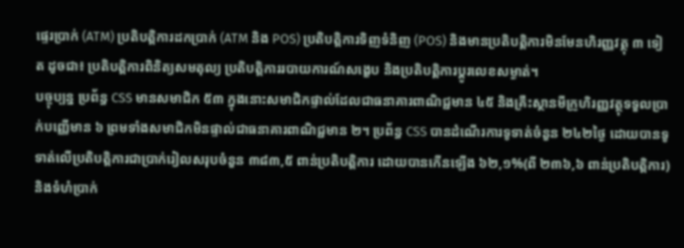ផ្ទេរប្រាក់ (ATM) ប្រតិបត្តិការដកប្រាក់ (ATM និង POS) ប្រតិបត្តិការទិញទំនិញ (POS) និងមានប្រតិបត្តិការមិនមែនហិរញ្ញវត្ថុ ៣ ទៀត ដូចជា៖ ប្រតិបត្តិការពិនិត្យសមតុល្យ ប្រតិបត្តិការរបាយការណ៍សង្ខេប និងប្រតិបត្តិការប្ដូរលេខសម្ងាត់។
បច្ចុប្បន្ន ប្រព័ន្ធ CSS មានសមាជិក ៥៣ ក្នុងនោះសមាជិកផ្ទាល់ដែលជាធនាគារពាណិជ្ជមាន ៤៥ និងគ្រឹះស្ថានមីក្រូហិរញ្ញវត្ថុទទួលប្រាក់បញ្ញើមាន ៦ ព្រមទាំងសមាជិកមិនផ្ទាល់ជាធនាគារពាណិជ្ជមាន ២។ ប្រព័ន្ធ CSS បានដំណើរការទូទាត់ចំនួន ២៤២ថ្ងៃ ដោយបានទូទាត់លើប្រតិបត្តិការជាប្រាក់រៀលសរុបចំនួន ៣៨៣,៥ ពាន់ប្រតិបត្តិការ ដោយបានកើនឡើង ៦២,១%(ពី ២៣៦,៦ ពាន់ប្រតិបត្តិការ) និងទំហំប្រាក់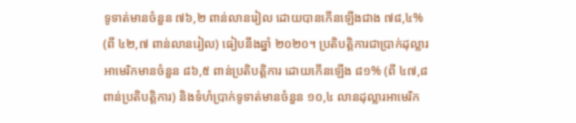ទូទាត់មានចំនួន ៧៦,២ ពាន់លានរៀល ដោយបានកើនឡើងជាង ៧៨,៤% (ពី ៤២,៧ ពាន់លានរៀល) ធៀបនឹងឆ្នាំ ២០២០។ ប្រតិបត្តិការជាប្រាក់ដុល្លារអាមេរិកមានចំនួន ៨៦,៥ ពាន់ប្រតិបត្តិការ ដោយកើនឡើង ៨១% (ពី ៤៧,៨ ពាន់ប្រតិបត្តិការ) និងទំហំប្រាក់ទូទាត់មានចំនួន ១០,៤ លានដុល្លារអាមេរិក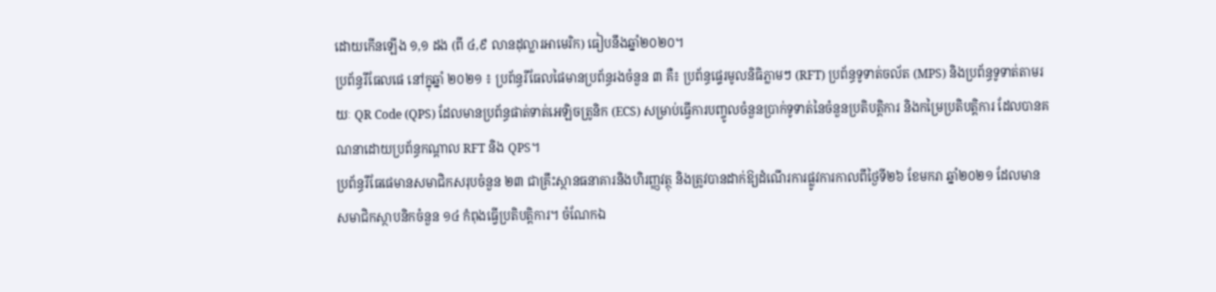ដោយកើនឡើង ១,១ ដង (ពី ៤,៩ លានដុល្លារអាមេរិក) ធៀបនឹងឆ្នាំ២០២០។
ប្រព័ន្ធរីធែលផេ នៅក្នុឆ្នាំ ២០២១ ៖ ប្រព័ន្ធរីធែលផៃមានប្រព័ន្ធរងចំនួន ៣ គឺ៖ ប្រព័ន្ធផ្ទេរមូលនិធិភ្លាមៗ (RFT) ប្រព័ន្ធទូទាត់ចល័ត (MPS) និងប្រព័ន្ធទូទាត់តាមរយៈ QR Code (QPS) ដែលមានប្រព័ន្ធផាត់ទាត់អេឡិចត្រូនិក (ECS) សម្រាប់ធ្វើការបញ្ចូលចំនួនប្រាក់ទូទាត់នៃចំនួនប្រតិបត្តិការ និងកម្រៃប្រតិបត្តិការ ដែលបានគណនាដោយប្រព័ន្ធកណ្ដាល RFT និង QPS។
ប្រព័ន្ធរីធែផេមានសមាជិកសរុបចំនួន ២៣ ជាគ្រឹះស្ថានធនាគារនិងហិរញ្ញវត្ថុ និងត្រូវបានដាក់ឱ្យដំណើរការផ្លូវការកាលពីថ្ងៃទី២៦ ខែមករា ឆ្នាំ២០២១ ដែលមានសមាជិកស្ថាបនិកចំនួន ១៤ កំពុងធ្វើប្រតិបត្តិការ។ ចំណែកឯ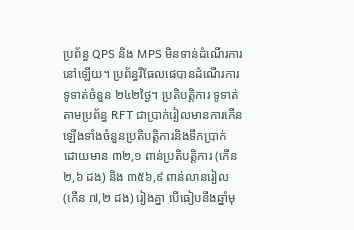ប្រព័ន្ធ QPS និង MPS មិនទាន់ដំណើរការនៅឡើយ។ ប្រព័ន្ធរីធែលផេបានដំណើរការទូទាត់ចំនួន ២៤២ថ្ងៃ។ ប្រតិបត្តិការ ទូទាត់តាមប្រព័ន្ធ RFT ជាប្រាក់រៀលមានការកើនឡើងទាំងចំនួនប្រតិបត្តិការនិងទឹកប្រាក់ ដោយមាន ៣២,១ ពាន់ប្រតិបត្តិការ (កើន ២,៦ ដង) និង ៣៥៦,៩ ពាន់លានរៀល (កើន ៧,២ ដង) រៀងគ្នា បើធៀបនឹងឆ្នាំមុ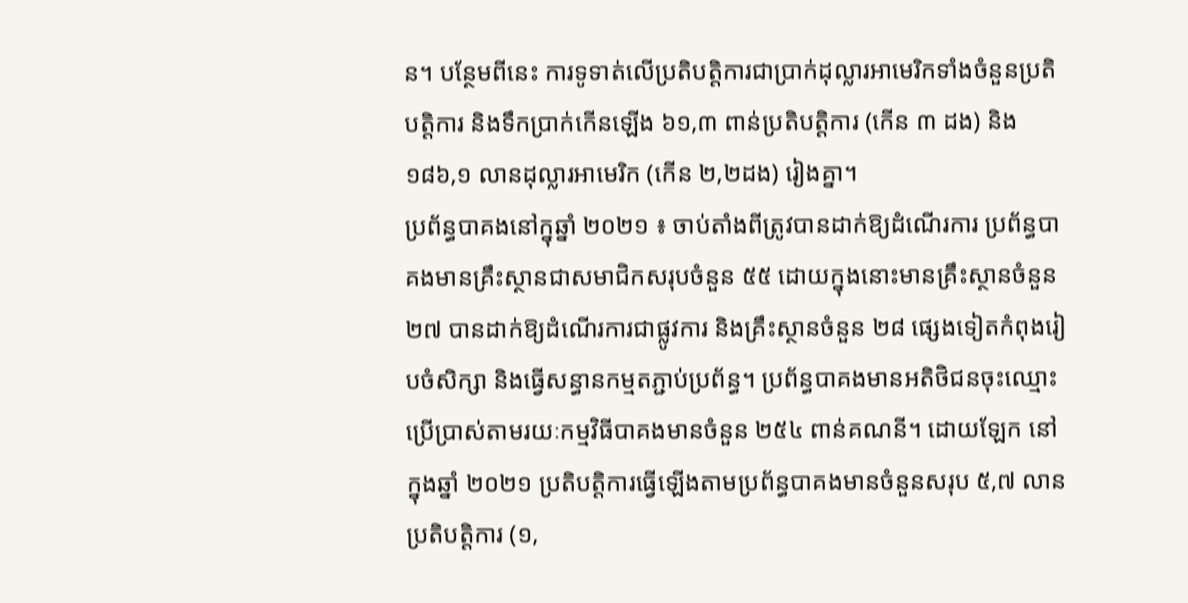ន។ បន្ថែមពីនេះ ការទូទាត់លើប្រតិបត្តិការជាប្រាក់ដុល្លារអាមេរិកទាំងចំនួនប្រតិបត្តិការ និងទឹកប្រាក់កើនឡើង ៦១,៣ ពាន់ប្រតិបត្តិការ (កើន ៣ ដង) និង ១៨៦,១ លានដុល្លារអាមេរិក (កើន ២,២ដង) រៀងគ្នា។
ប្រព័ន្ធបាគងនៅក្នុឆ្នាំ ២០២១ ៖ ចាប់តាំងពីត្រូវបានដាក់ឱ្យដំណើរការ ប្រព័ន្ធបាគងមានគ្រឹះស្ថានជាសមាជិកសរុបចំនួន ៥៥ ដោយក្នុងនោះមានគ្រឹះស្ថានចំនួន ២៧ បានដាក់ឱ្យដំណើរការជាផ្លូវការ និងគ្រឹះស្ថានចំនួន ២៨ ផ្សេងទៀតកំពុងរៀបចំសិក្សា និងធ្វើសន្ធានកម្មតភ្ជាប់ប្រព័ន្ធ។ ប្រព័ន្ធបាគងមានអតិថិជនចុះឈ្មោះប្រើប្រាស់តាមរយៈកម្មវិធីបាគងមានចំនួន ២៥៤ ពាន់គណនី។ ដោយឡែក នៅក្នុងឆ្នាំ ២០២១ ប្រតិបត្តិការធ្វើឡើងតាមប្រព័ន្ធបាគងមានចំនួនសរុប ៥,៧ លានប្រតិបត្តិការ (១,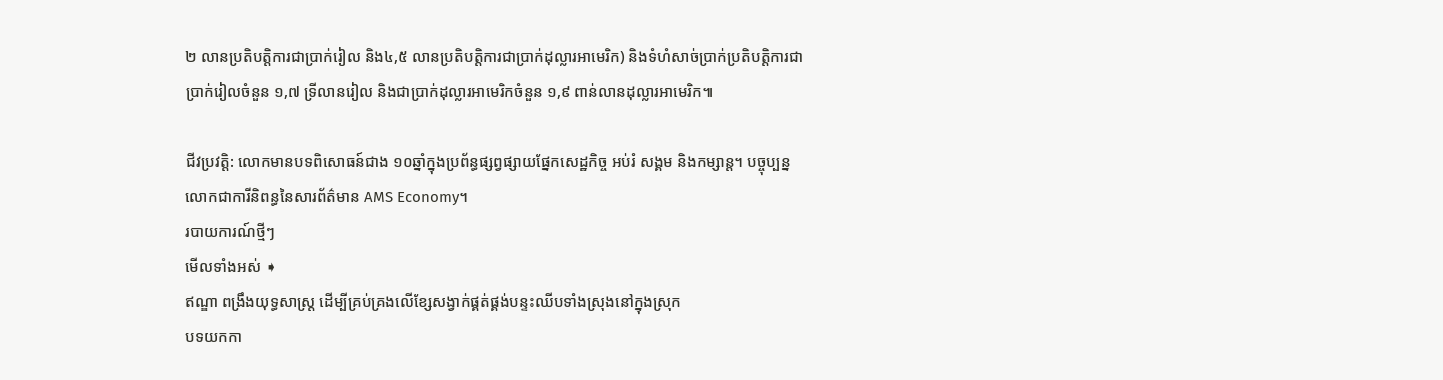២ លានប្រតិបត្តិការជាប្រាក់រៀល និង៤,៥ លានប្រតិបត្តិការជាប្រាក់ដុល្លារអាមេរិក) និងទំហំសាច់ប្រាក់ប្រតិបត្តិការជាប្រាក់រៀលចំនួន ១,៧ ទ្រីលានរៀល និងជាប្រាក់ដុល្លារអាមេរិកចំនួន ១,៩ ពាន់លានដុល្លារអាមេរិក៕

ជីវប្រវត្តិ: លោកមានបទពិសោធន៍ជាង ១០ឆ្នាំក្នុងប្រព័ន្ធផ្សព្វផ្សាយផ្នែកសេដ្ឋកិច្ច អប់រំ សង្គម និងកម្សាន្ត។ បច្ចុប្បន្នលោកជាការីនិពន្ធនៃសារព័ត៌មាន AMS Economy។
របាយការណ៍ថ្មីៗ
មើលទាំងអស់ ➧
ឥណ្ឌា ពង្រឹងយុទ្ធសាស្ត្រ ដើម្បីគ្រប់គ្រងលើខ្សែសង្វាក់ផ្គត់ផ្គង់បន្ទះឈីបទាំងស្រុងនៅក្នុងស្រុក
បទយកកា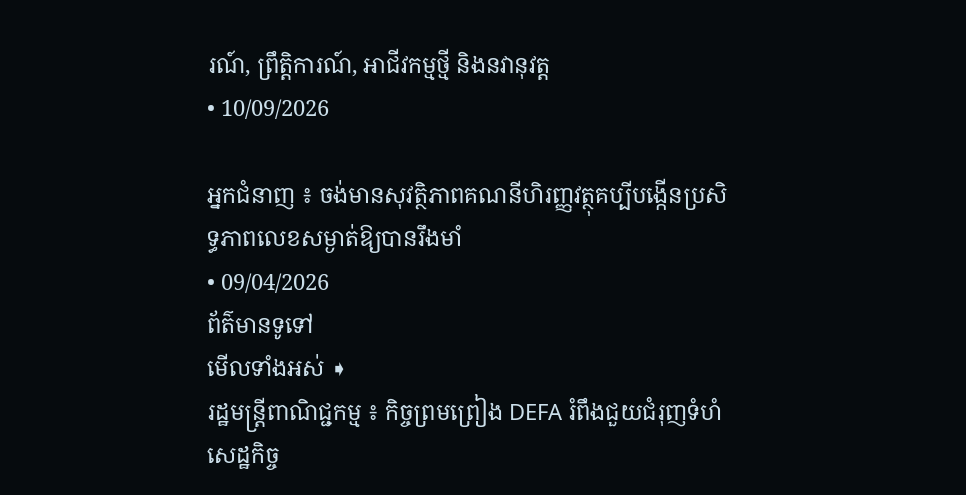រណ៍, ព្រឹត្តិការណ៍, អាជីវកម្មថ្មី និងនវានុវត្ត
• 10/09/2026

អ្នកជំនាញ ៖ ចង់មានសុវត្ថិភាពគណនីហិរញ្ញវត្ថុគប្បីបង្កើនប្រសិទ្ធភាពលេខសម្ងាត់ឱ្យបានរឹងមាំ
• 09/04/2026
ព័ត៌មានទូទៅ
មើលទាំងអស់ ➧
រដ្ឋមន្ត្រីពាណិជ្ជកម្ម ៖ កិច្ចព្រមព្រៀង DEFA រំពឹងជួយជំរុញទំហំសេដ្ឋកិច្ច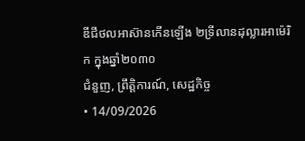ឌីជីថលអាស៊ានកើនឡើង ២ទ្រីលានដុល្លារអាម៉េរិក ក្នុងឆ្នាំ២០៣០
ជំនួញ, ព្រឹត្តិការណ៍, សេដ្ឋកិច្ច
• 14/09/2026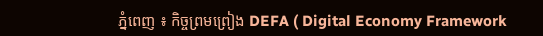ភ្នំពេញ ៖ កិច្ចព្រមព្រៀង DEFA ( Digital Economy Framework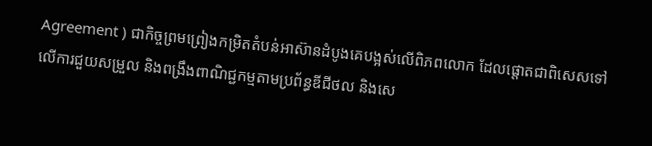Agreement ) ជាកិច្ចព្រមព្រៀងកម្រិតតំបន់អាស៊ានដំបូងគេបង្អស់លើពិភពលោក ដែលផ្ដោតជាពិសេសទៅលើការជួយសម្រួល និងពង្រឹងពាណិជ្ជកម្មតាមប្រព័ន្ធឌីជីថល និងសេ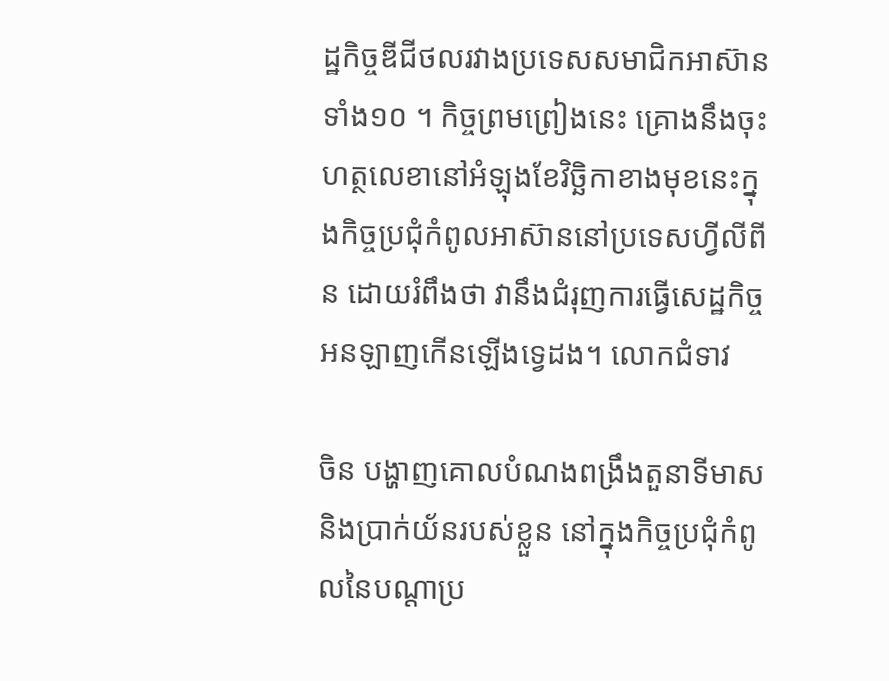ដ្ឋកិច្ចឌីជីថលរវាងប្រទេសសមាជិកអាស៊ានទាំង១០ ។ កិច្ចព្រមព្រៀងនេះ គ្រោងនឹងចុះហត្ថលេខានៅអំឡុងខែវិច្ឆិកាខាងមុខនេះក្នុងកិច្ចប្រជុំកំពូលអាស៊ាននៅប្រទេសហ្វីលីពីន ដោយរំពឹងថា វានឹងជំរុញការធ្វើសេដ្ឋកិច្ចអនឡាញកើនឡើងទ្វេដង។ លោកជំទាវ

ចិន បង្ហាញគោលបំណងពង្រឹងតួនាទីមាស និងប្រាក់យ័នរបស់ខ្លួន នៅក្នុងកិច្ចប្រជុំកំពូលនៃបណ្តាប្រ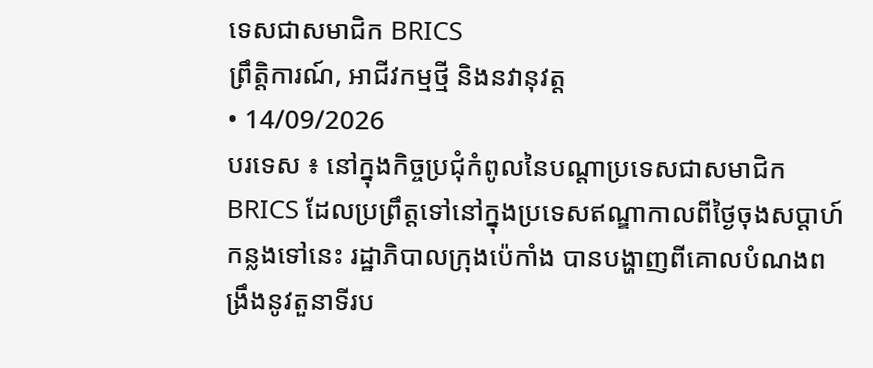ទេសជាសមាជិក BRICS
ព្រឹត្តិការណ៍, អាជីវកម្មថ្មី និងនវានុវត្ត
• 14/09/2026
បរទេស ៖ នៅក្នុងកិច្ចប្រជុំកំពូលនៃបណ្តាប្រទេសជាសមាជិក BRICS ដែលប្រព្រឹត្តទៅនៅក្នុងប្រទេសឥណ្ឌាកាលពីថ្ងៃចុងសប្តាហ៍កន្លងទៅនេះ រដ្ឋាភិបាលក្រុងប៉េកាំង បានបង្ហាញពីគោលបំណងពង្រឹងនូវតួនាទីរប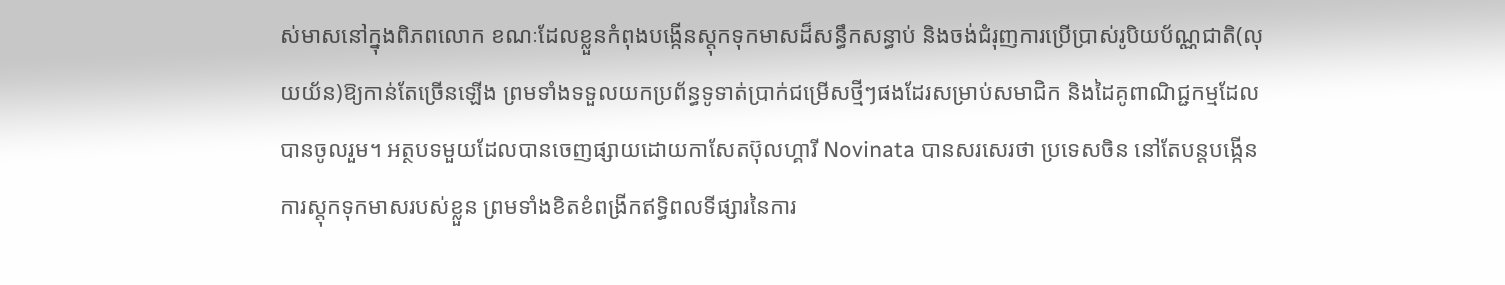ស់មាសនៅក្នុងពិភពលោក ខណៈដែលខ្លួនកំពុងបង្កើនស្តុកទុកមាសដ៏សន្ធឹកសន្ធាប់ និងចង់ជំរុញការប្រើប្រាស់រូបិយប័ណ្ណជាតិ(លុយយ័ន)ឱ្យកាន់តែច្រើនឡើង ព្រមទាំងទទួលយកប្រព័ន្ធទូទាត់ប្រាក់ជម្រើសថ្មីៗផងដែរសម្រាប់សមាជិក និងដៃគូពាណិជ្ជកម្មដែលបានចូលរួម។ អត្ថបទមួយដែលបានចេញផ្សាយដោយកាសែតប៊ុលហ្គារី Novinata បានសរសេរថា ប្រទេសចិន នៅតែបន្តបង្កើនការស្តុកទុកមាសរបស់ខ្លួន ព្រមទាំងខិតខំពង្រីកឥទ្ធិពលទីផ្សារនៃការ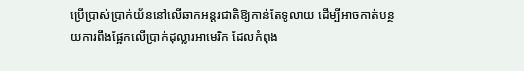ប្រើប្រាស់ប្រាក់យ័ននៅលើឆាកអន្តរជាតិឱ្យកាន់តែទូលាយ ដើម្បីអាចកាត់បន្ថយការពឹងផ្អែកលើប្រាក់ដុល្លារអាមេរិក ដែលកំពុង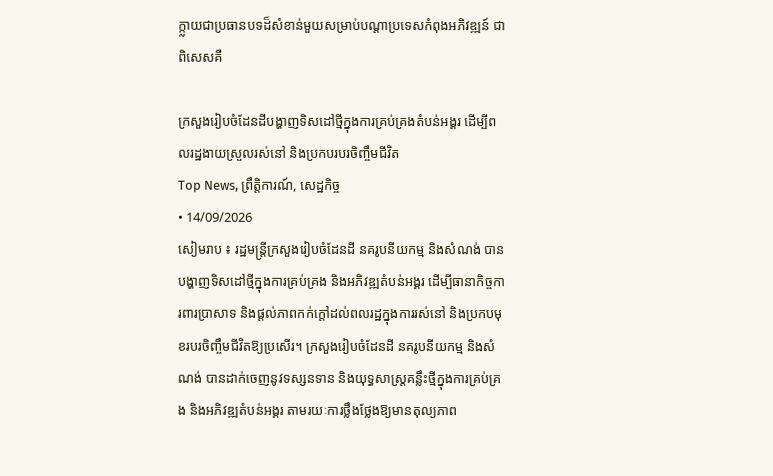ក្ក្លាយជាប្រធានបទដ៏សំខាន់មួយសម្រាប់បណ្តាប្រទេសកំពុងអភិវឌ្ឍន៍ ជាពិសេសគឺ

ក្រសួងរៀបចំដែនដីបង្ហាញទិសដៅថ្មីក្នុងការគ្រប់គ្រងតំបន់អង្គរ ដើម្បីពលរដ្ឋងាយស្រួលរស់នៅ និងប្រកបរបរចិញ្ចឹមជីវិត
Top News, ព្រឹត្តិការណ៍, សេដ្ឋកិច្ច
• 14/09/2026
សៀមរាប ៖ រដ្ឋមន្ត្រីក្រសួងរៀបចំដែនដី នគរូបនីយកម្ម និងសំណង់ បានបង្ហាញទិសដៅថ្មីក្នុងការគ្រប់គ្រង និងអភិវឌ្ឍតំបន់អង្គរ ដើម្បីធានាកិច្ចការពារប្រាសាទ និងផ្តល់ភាពកក់ក្តៅដល់ពលរដ្ឋក្នុងការរស់នៅ និងប្រកបមុខរបរចិញ្ចឹមជីវិតឱ្យប្រសើរ។ ក្រសួងរៀបចំដែនដី នគរូបនីយកម្ម និងសំណង់ បានដាក់ចេញនូវទស្សនទាន និងយុទ្ធសាស្ត្រគន្លឹះថ្មីក្នុងការគ្រប់គ្រង និងអភិវឌ្ឍតំបន់អង្គរ តាមរយៈការថ្លឹងថ្លែងឱ្យមានតុល្យភាព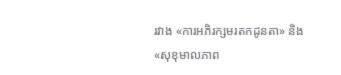រវាង «ការអភិរក្សមរតកដូនតា» និង «សុខុមាលភាព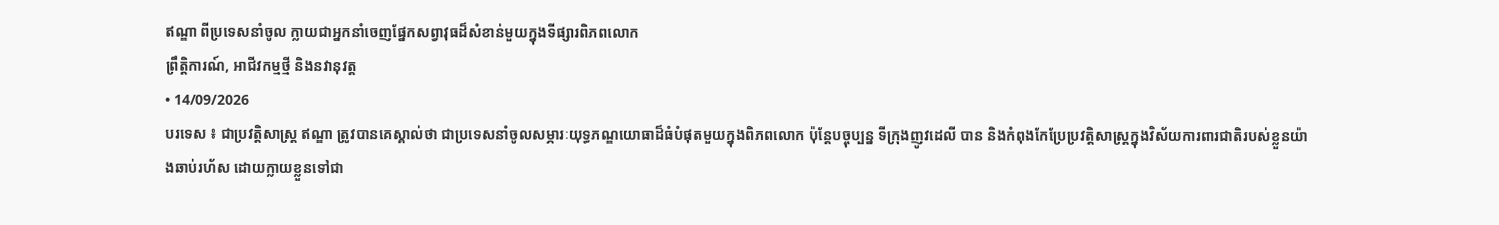ឥណ្ឌា ពីប្រទេសនាំចូល ក្លាយជាអ្នកនាំចេញផ្នែកសព្វាវុធដ៏សំខាន់មួយក្នុងទីផ្សារពិភពលោក
ព្រឹត្តិការណ៍, អាជីវកម្មថ្មី និងនវានុវត្ត
• 14/09/2026
បរទេស ៖ ជាប្រវត្តិសាស្ត្រ ឥណ្ឌា ត្រូវបានគេស្គាល់ថា ជាប្រទេសនាំចូលសម្ភារៈយុទ្ធភណ្ឌយោធាដ៏ធំបំផុតមួយក្នុងពិភពលោក ប៉ុន្តែបច្ចុប្បន្ន ទីក្រុងញូវដេលី បាន និងកំពុងកែប្រែប្រវត្តិសាស្ត្រក្នុងវិស័យការពារជាតិរបស់ខ្លួនយ៉ាងឆាប់រហ័ស ដោយក្លាយខ្លួនទៅជា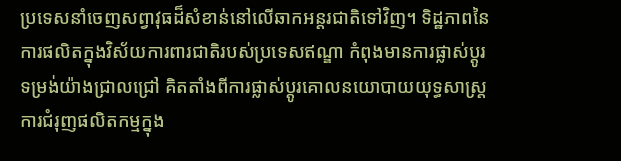ប្រទេសនាំចេញសព្វាវុធដ៏សំខាន់នៅលើឆាកអន្តរជាតិទៅវិញ។ ទិដ្ឋភាពនៃការផលិតក្នុងវិស័យការពារជាតិរបស់ប្រទេសឥណ្ឌា កំពុងមានការផ្លាស់ប្តូរទម្រង់យ៉ាងជ្រាលជ្រៅ គិតតាំងពីការផ្លាស់ប្តូរគោលនយោបាយយុទ្ធសាស្ត្រ ការជំរុញផលិតកម្មក្នុង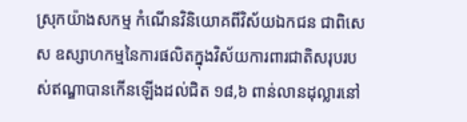ស្រុកយ៉ាងសកម្ម កំណើនវិនិយោគពីវិស័យឯកជន ជាពិសេស ឧស្សាហកម្មនៃការផលិតក្នុងវិស័យការពារជាតិសរុបរបស់ឥណ្ឌាបានកើនឡើងដល់ជិត ១៨,៦ ពាន់លានដុល្លារនៅ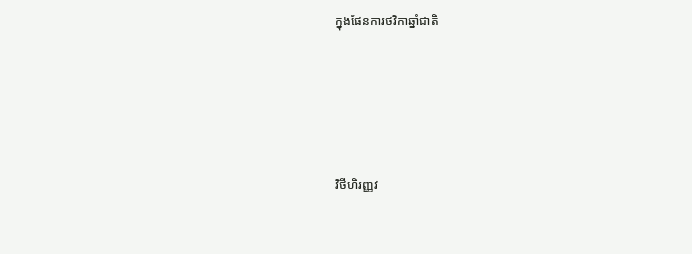ក្នុងផែនការថវិកាឆ្នាំជាតិ





វិថីហិរញ្ញវ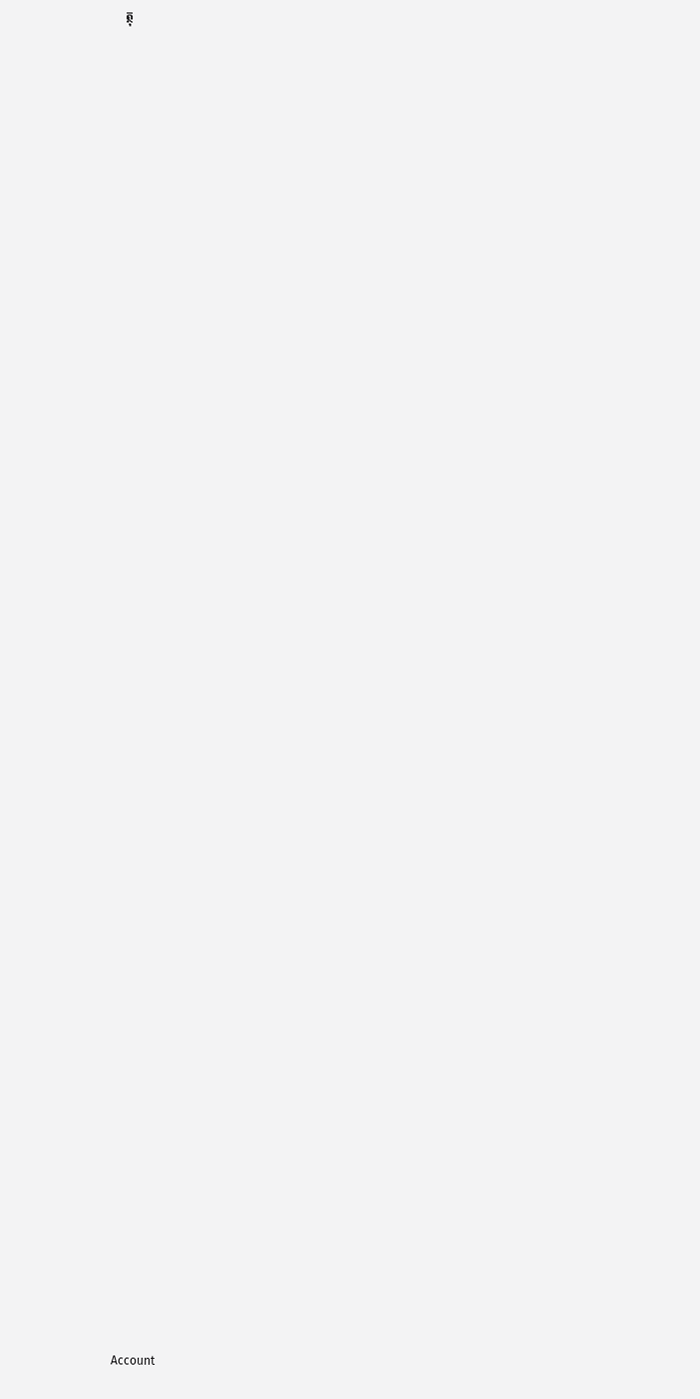ត្ថុ


























































Account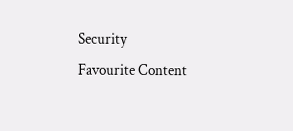Security
Favourite Content